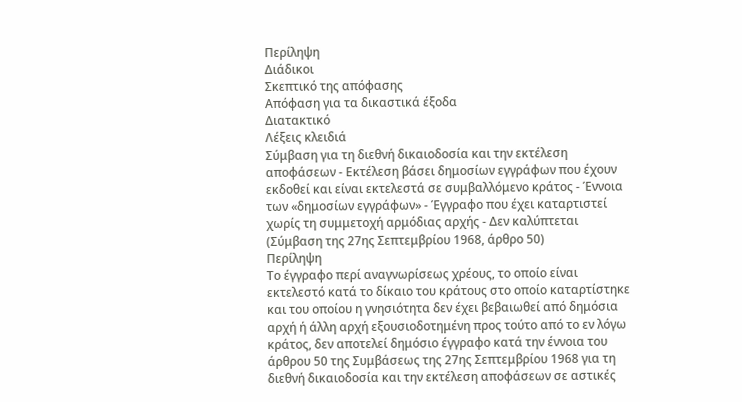Περίληψη
Διάδικοι
Σκεπτικό της απόφασης
Απόφαση για τα δικαστικά έξοδα
Διατακτικό
Λέξεις κλειδιά
Σύμβαση για τη διεθνή δικαιοδοσία και την εκτέλεση αποφάσεων - Εκτέλεση βάσει δημοσίων εγγράφων που έχουν εκδοθεί και είναι εκτελεστά σε συμβαλλόμενο κράτος - Έννοια των «δημοσίων εγγράφων» - Έγγραφο που έχει καταρτιστεί χωρίς τη συμμετοχή αρμόδιας αρχής - Δεν καλύπτεται
(Σύμβαση της 27ης Σεπτεμβρίου 1968, άρθρο 50)
Περίληψη
Το έγγραφο περί αναγνωρίσεως χρέους, το οποίο είναι εκτελεστό κατά το δίκαιο του κράτους στο οποίο καταρτίστηκε και του οποίου η γνησιότητα δεν έχει βεβαιωθεί από δημόσια αρχή ή άλλη αρχή εξουσιοδοτημένη προς τούτο από το εν λόγω κράτος, δεν αποτελεί δημόσιο έγγραφο κατά την έννοια του άρθρου 50 της Συμβάσεως της 27ης Σεπτεμβρίου 1968 για τη διεθνή δικαιοδοσία και την εκτέλεση αποφάσεων σε αστικές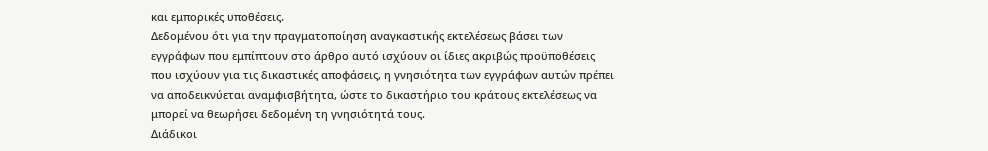και εμπορικές υποθέσεις.
Δεδομένου ότι για την πραγματοποίηση αναγκαστικής εκτελέσεως βάσει των εγγράφων που εμπίπτουν στο άρθρο αυτό ισχύουν οι ίδιες ακριβώς προϋποθέσεις που ισχύουν για τις δικαστικές αποφάσεις, η γνησιότητα των εγγράφων αυτών πρέπει να αποδεικνύεται αναμφισβήτητα, ώστε το δικαστήριο του κράτους εκτελέσεως να μπορεί να θεωρήσει δεδομένη τη γνησιότητά τους.
Διάδικοι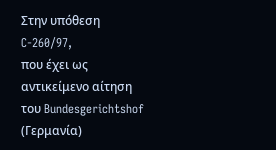Στην υπόθεση C-260/97,
που έχει ως αντικείμενο αίτηση του Bundesgerichtshof (Γερμανία)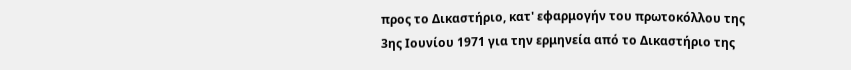προς το Δικαστήριο, κατ' εφαρμογήν του πρωτοκόλλου της 3ης Ιουνίου 1971 για την ερμηνεία από το Δικαστήριο της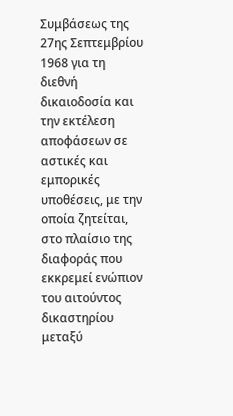Συμβάσεως της 27ης Σεπτεμβρίου 1968 για τη διεθνή δικαιοδοσία και την εκτέλεση αποφάσεων σε αστικές και εμπορικές υποθέσεις, με την οποία ζητείται, στο πλαίσιο της διαφοράς που εκκρεμεί ενώπιον του αιτούντος δικαστηρίου μεταξύ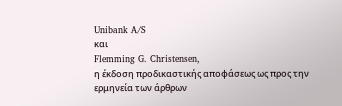Unibank A/S
και
Flemming G. Christensen,
η έκδοση προδικαστικής αποφάσεως ως προς την ερμηνεία των άρθρων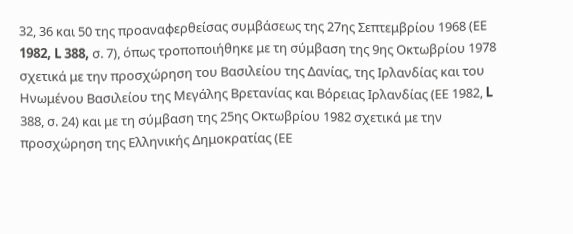32, 36 και 50 της προαναφερθείσας συμβάσεως της 27ης Σεπτεμβρίου 1968 (ΕΕ 1982, L 388, σ. 7), όπως τροποποιήθηκε με τη σύμβαση της 9ης Οκτωβρίου 1978 σχετικά με την προσχώρηση του Βασιλείου της Δανίας, της Ιρλανδίας και του Ηνωμένου Βασιλείου της Μεγάλης Βρετανίας και Βόρειας Ιρλανδίας (ΕΕ 1982, L 388, σ. 24) και με τη σύμβαση της 25ης Οκτωβρίου 1982 σχετικά με την προσχώρηση της Ελληνικής Δημοκρατίας (ΕΕ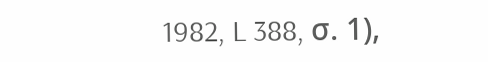1982, L 388, σ. 1),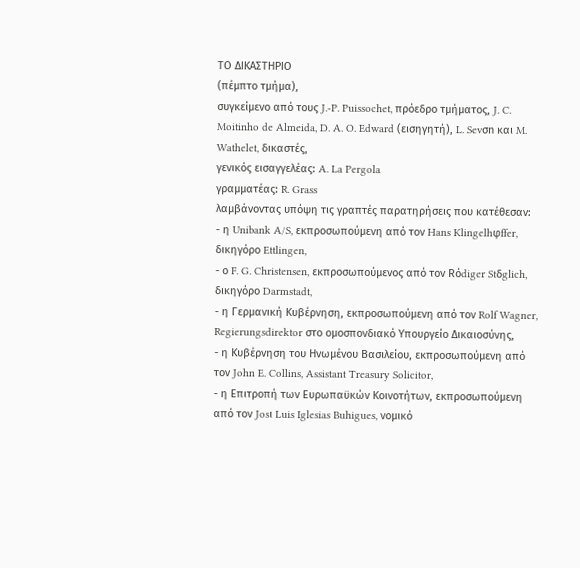ΤΟ ΔΙΚΑΣΤΗΡΙΟ
(πέμπτο τμήμα),
συγκείμενο από τους J.-P. Puissochet, πρόεδρο τμήματος, J. C. Moitinho de Almeida, D. A. O. Edward (εισηγητή), L. Sevσn και M. Wathelet, δικαστές,
γενικός εισαγγελέας: A. La Pergola
γραμματέας: R. Grass
λαμβάνοντας υπόψη τις γραπτές παρατηρήσεις που κατέθεσαν:
- η Unibank A/S, εκπροσωπούμενη από τον Hans Klingelhφffer, δικηγόρο Ettlingen,
- ο F. G. Christensen, εκπροσωπούμενος από τον Rόdiger Stδglich, δικηγόρο Darmstadt,
- η Γερμανική Κυβέρνηση, εκπροσωπούμενη από τον Rolf Wagner, Regierungsdirektor στο ομοσπονδιακό Υπουργείο Δικαιοσύνης,
- η Κυβέρνηση του Ηνωμένου Βασιλείου, εκπροσωπούμενη από τον John E. Collins, Assistant Treasury Solicitor,
- η Επιτροπή των Ευρωπαϋκών Κοινοτήτων, εκπροσωπούμενη από τον Josι Luis Iglesias Buhigues, νομικό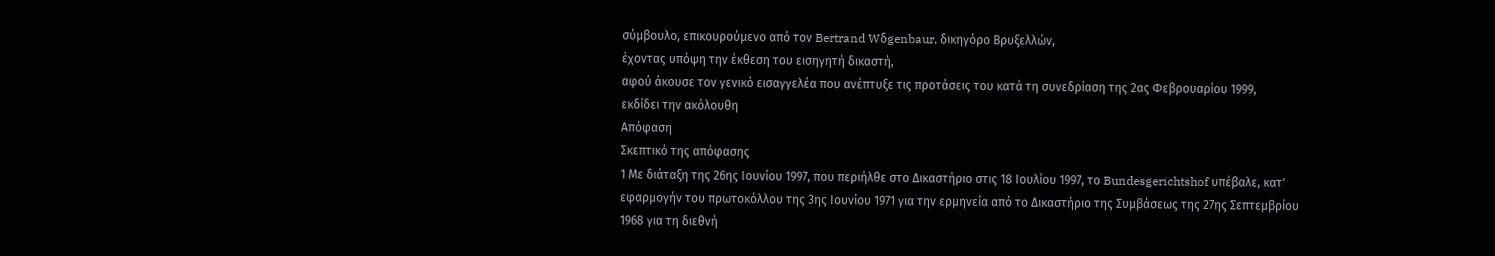σύμβουλο, επικουρούμενο από τον Bertrand Wδgenbaur, δικηγόρο Βρυξελλών,
έχοντας υπόψη την έκθεση τoυ εισηγητή δικαστή,
αφού άκουσε τον γενικό εισαγγελέα που ανέπτυξε τις προτάσεις του κατά τη συνεδρίαση της 2ας Φεβρουαρίου 1999,
εκδίδει την ακόλουθη
Απόφαση
Σκεπτικό της απόφασης
1 Με διάταξη της 26ης Ιουνίου 1997, που περιήλθε στο Δικαστήριο στις 18 Ιουλίου 1997, το Bundesgerichtshof υπέβαλε, κατ' εφαρμογήν του πρωτοκόλλου της 3ης Ιουνίου 1971 για την ερμηνεία από το Δικαστήριο της Συμβάσεως της 27ης Σεπτεμβρίου 1968 για τη διεθνή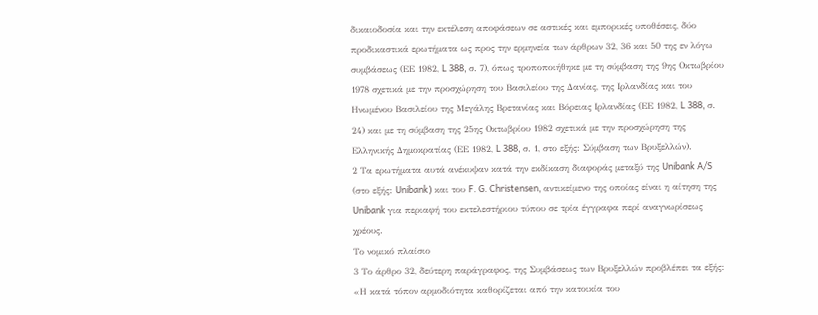δικαιοδοσία και την εκτέλεση αποφάσεων σε αστικές και εμπορικές υποθέσεις, δύο προδικαστικά ερωτήματα ως προς την ερμηνεία των άρθρων 32, 36 και 50 της εν λόγω συμβάσεως (ΕΕ 1982, L 388, σ. 7), όπως τροποποιήθηκε με τη σύμβαση της 9ης Οκτωβρίου 1978 σχετικά με την προσχώρηση του Βασιλείου της Δανίας, της Ιρλανδίας και του Ηνωμένου Βασιλείου της Μεγάλης Βρετανίας και Βόρειας Ιρλανδίας (ΕΕ 1982, L 388, σ. 24) και με τη σύμβαση της 25ης Οκτωβρίου 1982 σχετικά με την προσχώρηση της Ελληνικής Δημοκρατίας (ΕΕ 1982, L 388, σ. 1, στο εξής: Σύμβαση των Βρυξελλών).
2 Τα ερωτήματα αυτά ανέκυψαν κατά την εκδίκαση διαφοράς μεταξύ της Unibank A/S (στο εξής: Unibank) και του F. G. Christensen, αντικείμενο της οποίας είναι η αίτηση της Unibank για περιαφή του εκτελεστήριου τύπου σε τρία έγγραφα περί αναγνωρίσεως χρέους.
Το νομικό πλαίσιο
3 Το άρθρο 32, δεύτερη παράγραφος, της Συμβάσεως των Βρυξελλών προβλέπει τα εξής:
«Η κατά τόπον αρμοδιότητα καθορίζεται από την κατοικία του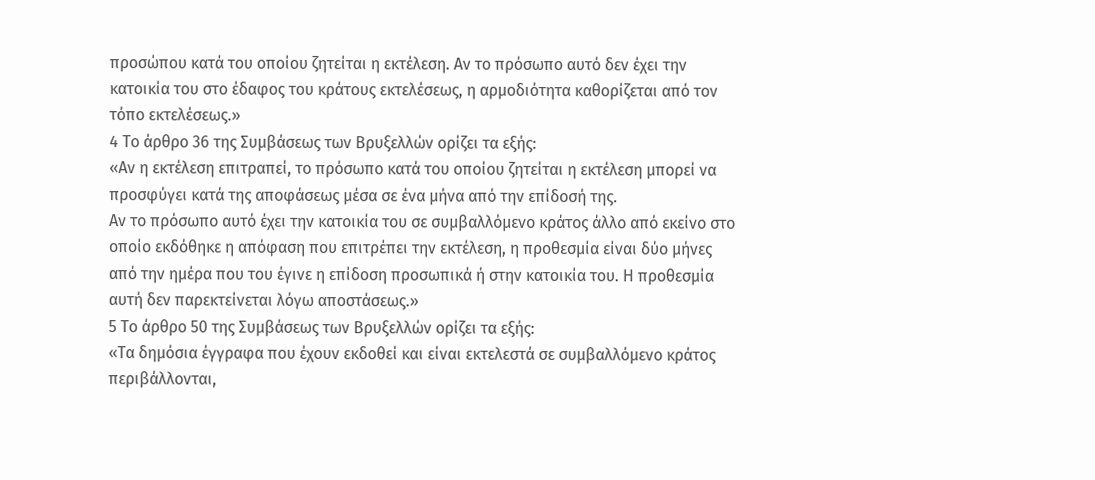προσώπου κατά του οποίου ζητείται η εκτέλεση. Αν το πρόσωπο αυτό δεν έχει την κατοικία του στο έδαφος του κράτους εκτελέσεως, η αρμοδιότητα καθορίζεται από τον τόπο εκτελέσεως.»
4 Το άρθρο 36 της Συμβάσεως των Βρυξελλών ορίζει τα εξής:
«Αν η εκτέλεση επιτραπεί, το πρόσωπο κατά του οποίου ζητείται η εκτέλεση μπορεί να προσφύγει κατά της αποφάσεως μέσα σε ένα μήνα από την επίδοσή της.
Αν το πρόσωπο αυτό έχει την κατοικία του σε συμβαλλόμενο κράτος άλλο από εκείνο στο οποίο εκδόθηκε η απόφαση που επιτρέπει την εκτέλεση, η προθεσμία είναι δύο μήνες από την ημέρα που του έγινε η επίδοση προσωπικά ή στην κατοικία του. Η προθεσμία αυτή δεν παρεκτείνεται λόγω αποστάσεως.»
5 Το άρθρο 50 της Συμβάσεως των Βρυξελλών ορίζει τα εξής:
«Τα δημόσια έγγραφα που έχουν εκδοθεί και είναι εκτελεστά σε συμβαλλόμενο κράτος περιβάλλονται,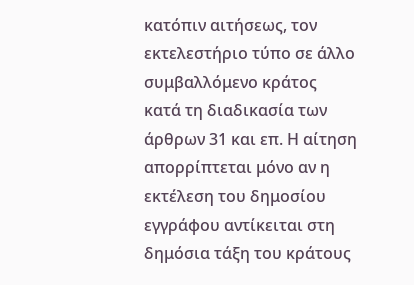κατόπιν αιτήσεως, τον εκτελεστήριο τύπο σε άλλο συμβαλλόμενο κράτος κατά τη διαδικασία των άρθρων 31 και επ. Η αίτηση απορρίπτεται μόνο αν η εκτέλεση του δημοσίου εγγράφου αντίκειται στη δημόσια τάξη του κράτους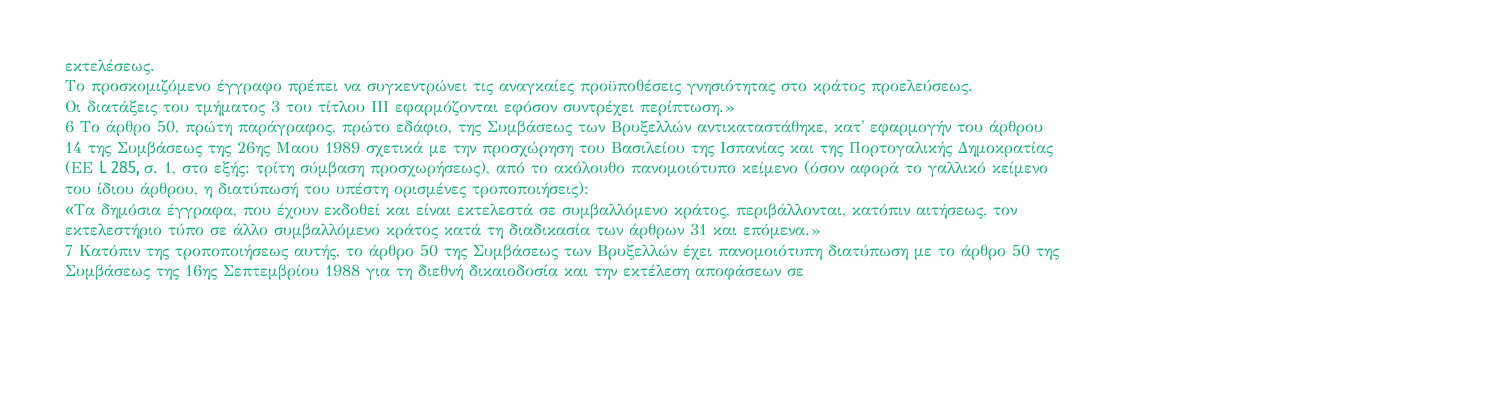εκτελέσεως.
Το προσκομιζόμενο έγγραφο πρέπει να συγκεντρώνει τις αναγκαίες προϋποθέσεις γνησιότητας στο κράτος προελεύσεως.
Οι διατάξεις του τμήματος 3 του τίτλου ΙΙΙ εφαρμόζονται εφόσον συντρέχει περίπτωση.»
6 Το άρθρο 50, πρώτη παράγραφος, πρώτο εδάφιο, της Συμβάσεως των Βρυξελλών αντικαταστάθηκε, κατ' εφαρμογήν του άρθρου 14 της Συμβάσεως της 26ης Μαου 1989 σχετικά με την προσχώρηση του Βασιλείου της Ισπανίας και της Πορτογαλικής Δημοκρατίας (ΕΕ L 285, σ. 1, στο εξής: τρίτη σύμβαση προσχωρήσεως), από το ακόλουθο πανομοιότυπο κείμενο (όσον αφορά το γαλλικό κείμενο του ίδιου άρθρου, η διατύπωσή του υπέστη ορισμένες τροποποιήσεις):
«Tα δημόσια έγγραφα, που έχουν εκδοθεί και είναι εκτελεστά σε συμβαλλόμενο κράτος, περιβάλλονται, κατόπιν αιτήσεως, τον εκτελεστήριο τύπο σε άλλο συμβαλλόμενο κράτος κατά τη διαδικασία των άρθρων 31 και επόμενα.»
7 Κατόπιν της τροποποιήσεως αυτής, το άρθρο 50 της Συμβάσεως των Βρυξελλών έχει πανομοιότυπη διατύπωση με το άρθρο 50 της Συμβάσεως της 16ης Σεπτεμβρίου 1988 για τη διεθνή δικαιοδοσία και την εκτέλεση αποφάσεων σε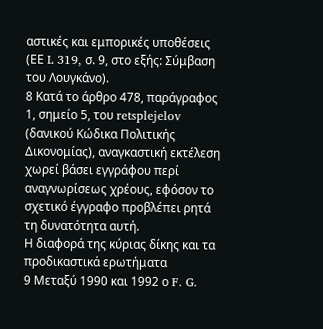αστικές και εμπορικές υποθέσεις (ΕΕ L 319, σ. 9, στο εξής: Σύμβαση του Λουγκάνο).
8 Κατά το άρθρο 478, παράγραφος 1, σημείο 5, του retsplejelov (δανικού Κώδικα Πολιτικής Δικονομίας), αναγκαστική εκτέλεση χωρεί βάσει εγγράφου περί αναγνωρίσεως χρέους, εφόσον το σχετικό έγγραφο προβλέπει ρητά τη δυνατότητα αυτή.
Η διαφορά της κύριας δίκης και τα προδικαστικά ερωτήματα
9 Μεταξύ 1990 και 1992 ο F. G.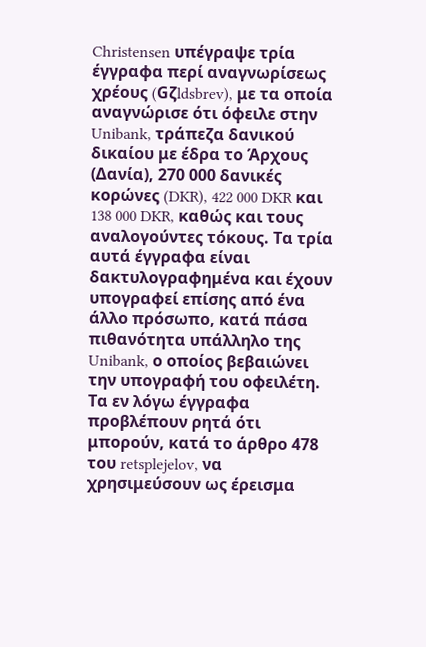Christensen υπέγραψε τρία έγγραφα περί αναγνωρίσεως χρέους (Gζldsbrev), με τα οποία αναγνώρισε ότι όφειλε στην Unibank, τράπεζα δανικού δικαίου με έδρα το Άρχους (Δανία), 270 000 δανικές κορώνες (DKR), 422 000 DKR και 138 000 DKR, καθώς και τους αναλογούντες τόκους. Τα τρία αυτά έγγραφα είναι δακτυλογραφημένα και έχουν υπογραφεί επίσης από ένα άλλο πρόσωπο, κατά πάσα πιθανότητα υπάλληλο της Unibank, ο οποίος βεβαιώνει την υπογραφή του οφειλέτη. Τα εν λόγω έγγραφα προβλέπουν ρητά ότι μπορούν, κατά το άρθρο 478 του retsplejelov, να χρησιμεύσουν ως έρεισμα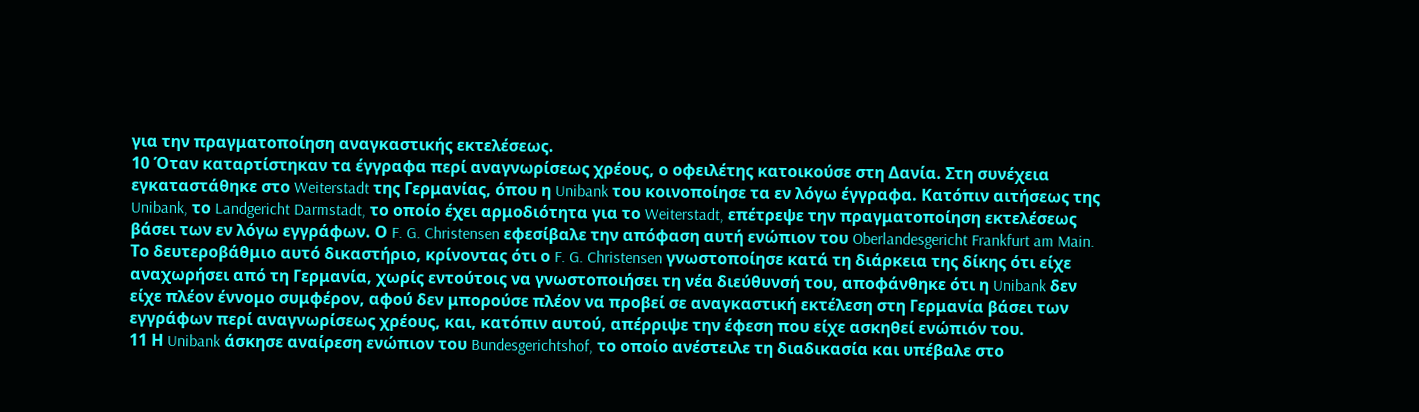για την πραγματοποίηση αναγκαστικής εκτελέσεως.
10 Όταν καταρτίστηκαν τα έγγραφα περί αναγνωρίσεως χρέους, ο οφειλέτης κατοικούσε στη Δανία. Στη συνέχεια εγκαταστάθηκε στο Weiterstadt της Γερμανίας, όπου η Unibank του κοινοποίησε τα εν λόγω έγγραφα. Κατόπιν αιτήσεως της Unibank, το Landgericht Darmstadt, το οποίο έχει αρμοδιότητα για το Weiterstadt, επέτρεψε την πραγματοποίηση εκτελέσεως βάσει των εν λόγω εγγράφων. Ο F. G. Christensen εφεσίβαλε την απόφαση αυτή ενώπιον του Oberlandesgericht Frankfurt am Main. Το δευτεροβάθμιο αυτό δικαστήριο, κρίνοντας ότι ο F. G. Christensen γνωστοποίησε κατά τη διάρκεια της δίκης ότι είχε αναχωρήσει από τη Γερμανία, χωρίς εντούτοις να γνωστοποιήσει τη νέα διεύθυνσή του, αποφάνθηκε ότι η Unibank δεν είχε πλέον έννομο συμφέρον, αφού δεν μπορούσε πλέον να προβεί σε αναγκαστική εκτέλεση στη Γερμανία βάσει των εγγράφων περί αναγνωρίσεως χρέους, και, κατόπιν αυτού, απέρριψε την έφεση που είχε ασκηθεί ενώπιόν του.
11 Η Unibank άσκησε αναίρεση ενώπιον του Bundesgerichtshof, το οποίο ανέστειλε τη διαδικασία και υπέβαλε στο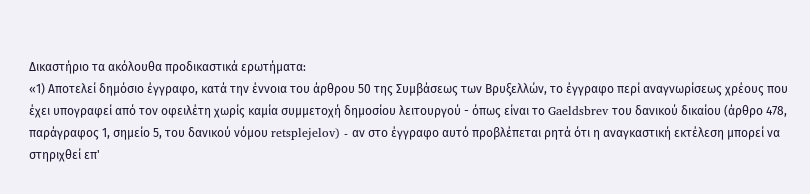Δικαστήριο τα ακόλουθα προδικαστικά ερωτήματα:
«1) Αποτελεί δημόσιο έγγραφο, κατά την έννοια του άρθρου 50 της Συμβάσεως των Βρυξελλών, το έγγραφο περί αναγνωρίσεως χρέους που έχει υπογραφεί από τον οφειλέτη χωρίς καμία συμμετοχή δημοσίου λειτουργού - όπως είναι το Gaeldsbrev του δανικού δικαίου (άρθρο 478, παράγραφος 1, σημείο 5, του δανικού νόμου retsplejelov) - αν στο έγγραφο αυτό προβλέπεται ρητά ότι η αναγκαστική εκτέλεση μπορεί να στηριχθεί επ'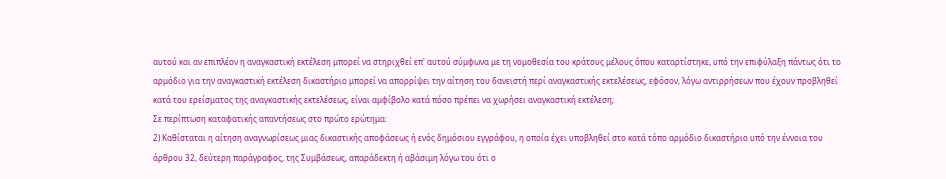αυτού και αν επιπλέον η αναγκαστική εκτέλεση μπορεί να στηριχθεί επ' αυτού σύμφωνα με τη νομοθεσία του κράτους μέλους όπου καταρτίστηκε, υπό την επιφύλαξη πάντως ότι το αρμόδιο για την αναγκαστική εκτέλεση δικαστήριο μπορεί να απορρίψει την αίτηση του δανειστή περί αναγκαστικής εκτελέσεως, εφόσον, λόγω αντιρρήσεων που έχουν προβληθεί κατά του ερείσματος της αναγκαστικής εκτελέσεως, είναι αμφίβολο κατά πόσο πρέπει να χωρήσει αναγκαστική εκτέλεση;
Σε περίπτωση καταφατικής απαντήσεως στο πρώτο ερώτημα:
2) Καθίσταται η αίτηση αναγνωρίσεως μιας δικαστικής αποφάσεως ή ενός δημόσιου εγγράφου, η οποία έχει υποβληθεί στο κατά τόπο αρμόδιο δικαστήριο υπό την έννοια του άρθρου 32, δεύτερη παράγραφος, της Συμβάσεως, απαράδεκτη ή αβάσιμη λόγω του ότι ο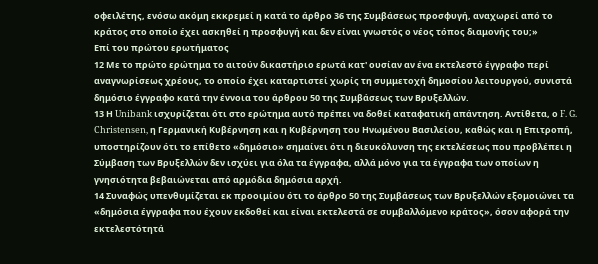οφειλέτης, ενόσω ακόμη εκκρεμεί η κατά το άρθρο 36 της Συμβάσεως προσφυγή, αναχωρεί από το κράτος στο οποίο έχει ασκηθεί η προσφυγή και δεν είναι γνωστός ο νέος τόπος διαμονής του;»
Επί του πρώτου ερωτήματος
12 Με το πρώτο ερώτημα το αιτούν δικαστήριο ερωτά κατ' ουσίαν αν ένα εκτελεστό έγγραφο περί αναγνωρίσεως χρέους, το οποίο έχει καταρτιστεί χωρίς τη συμμετοχή δημοσίου λειτουργού, συνιστά δημόσιο έγγραφο κατά την έννοια του άρθρου 50 της Συμβάσεως των Βρυξελλών.
13 Η Unibank ισχυρίζεται ότι στο ερώτημα αυτό πρέπει να δοθεί καταφατική απάντηση. Αντίθετα, ο F. G. Christensen, η Γερμανική Κυβέρνηση και η Κυβέρνηση του Ηνωμένου Βασιλείου, καθώς και η Επιτροπή, υποστηρίζουν ότι το επίθετο «δημόσιο» σημαίνει ότι η διευκόλυνση της εκτελέσεως που προβλέπει η Σύμβαση των Βρυξελλών δεν ισχύει για όλα τα έγγραφα, αλλά μόνο για τα έγγραφα των οποίων η γνησιότητα βεβαιώνεται από αρμόδια δημόσια αρχή.
14 Συναφώς υπενθυμίζεται εκ προοιμίου ότι το άρθρο 50 της Συμβάσεως των Βρυξελλών εξομοιώνει τα «δημόσια έγγραφα που έχουν εκδοθεί και είναι εκτελεστά σε συμβαλλόμενο κράτος», όσον αφορά την εκτελεστότητά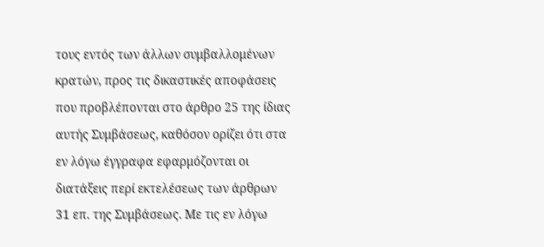τους εντός των άλλων συμβαλλομένων κρατών, προς τις δικαστικές αποφάσεις που προβλέπονται στο άρθρο 25 της ίδιας αυτής Συμβάσεως, καθόσον ορίζει ότι στα εν λόγω έγγραφα εφαρμόζονται οι διατάξεις περί εκτελέσεως των άρθρων 31 επ. της Συμβάσεως. Με τις εν λόγω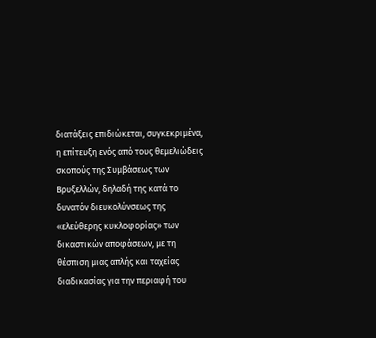διατάξεις επιδιώκεται, συγκεκριμένα, η επίτευξη ενός από τους θεμελιώδεις σκοπούς της Συμβάσεως των Βρυξελλών, δηλαδή της κατά το δυνατόν διευκολύνσεως της «ελεύθερης κυκλοφορίας» των δικαστικών αποφάσεων, με τη θέσπιση μιας απλής και ταχείας διαδικασίας για την περιαφή του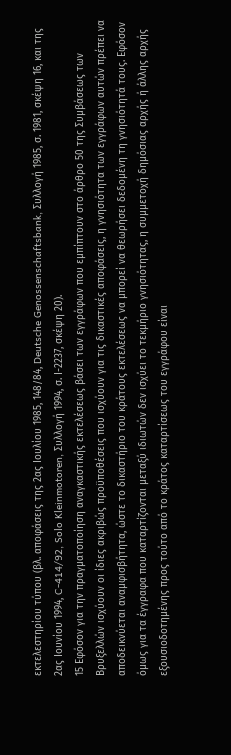εκτελεστηρίου τύπου (βλ. αποφάσεις της 2ας Ιουλίου 1985, 148/84, Deutsche Genossenschaftsbank, Συλλογή 1985, σ. 1981, σκέψη 16, και της 2ας Ιουνίου 1994, C-414/92, Solo Kleinmotoren, Συλλογή 1994, σ. Ι-2237, σκέψη 20).
15 Εφόσον για την πραγματοποίηση αναγκαστικής εκτελέσεως βάσει των εγγράφων που εμπίπτουν στο άρθρο 50 της Συμβάσεως των Βρυξελλών ισχύουν οι ίδιες ακριβώς προϋποθέσεις που ισχύουν για τις δικαστικές αποφάσεις, η γνησιότητα των εγγράφων αυτών πρέπει να αποδεικνύεται αναμφισβήτητα, ώστε το δικαστήριο του κράτους εκτελέσεως να μπορεί να θεωρήσει δεδομένη τη γνησιότητά τους. Εφόσον όμως για τα έγγραφα που καταρτίζονται μεταξύ ιδιωτών δεν ισχύει το τεκμήριο γνησιότητας, η συμμετοχή δημόσιας αρχής ή άλλης αρχής εξουσιοδοτημένης προς τούτο από το κράτος καταρτίσεως του εγγράφου είναι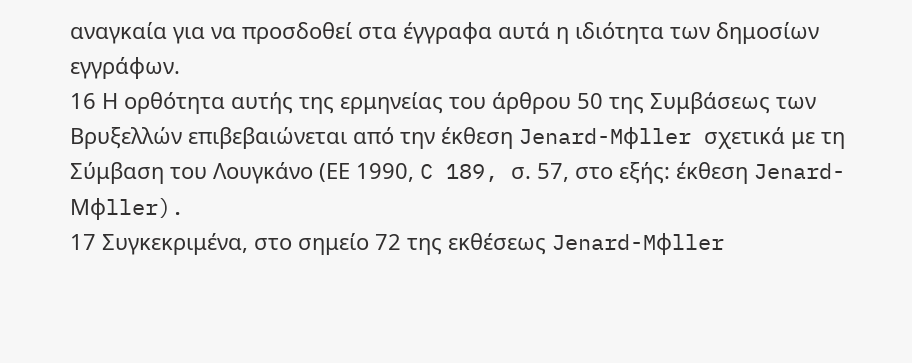αναγκαία για να προσδοθεί στα έγγραφα αυτά η ιδιότητα των δημοσίων εγγράφων.
16 Η ορθότητα αυτής της ερμηνείας του άρθρου 50 της Συμβάσεως των Βρυξελλών επιβεβαιώνεται από την έκθεση Jenard-Mφller σχετικά με τη Σύμβαση του Λουγκάνο (ΕΕ 1990, C 189, σ. 57, στο εξής: έκθεση Jenard-Mφller).
17 Συγκεκριμένα, στο σημείο 72 της εκθέσεως Jenard-Mφller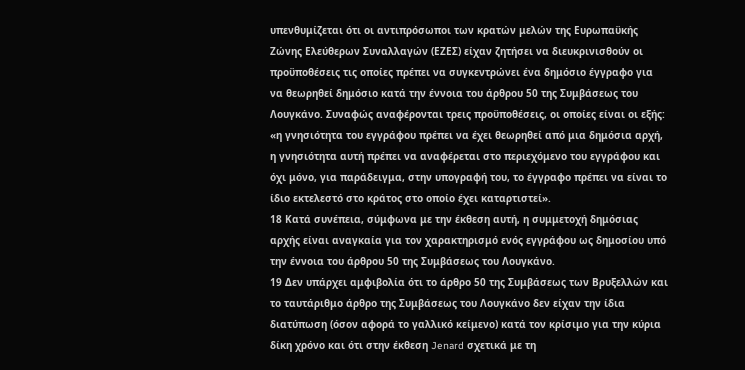υπενθυμίζεται ότι οι αντιπρόσωποι των κρατών μελών της Ευρωπαϋκής Ζώνης Ελεύθερων Συναλλαγών (ΕΖΕΣ) είχαν ζητήσει να διευκρινισθούν οι προϋποθέσεις τις οποίες πρέπει να συγκεντρώνει ένα δημόσιο έγγραφο για να θεωρηθεί δημόσιο κατά την έννοια του άρθρου 50 της Συμβάσεως του Λουγκάνο. Συναφώς αναφέρονται τρεις προϋποθέσεις, οι οποίες είναι οι εξής: «η γνησιότητα του εγγράφου πρέπει να έχει θεωρηθεί από μια δημόσια αρχή, η γνησιότητα αυτή πρέπει να αναφέρεται στο περιεχόμενο του εγγράφου και όχι μόνο, για παράδειγμα, στην υπογραφή του, το έγγραφο πρέπει να είναι το ίδιο εκτελεστό στο κράτος στο οποίο έχει καταρτιστεί».
18 Κατά συνέπεια, σύμφωνα με την έκθεση αυτή, η συμμετοχή δημόσιας αρχής είναι αναγκαία για τον χαρακτηρισμό ενός εγγράφου ως δημοσίου υπό την έννοια του άρθρου 50 της Συμβάσεως του Λουγκάνο.
19 Δεν υπάρχει αμφιβολία ότι το άρθρο 50 της Συμβάσεως των Βρυξελλών και το ταυτάριθμο άρθρο της Συμβάσεως του Λουγκάνο δεν είχαν την ίδια διατύπωση (όσον αφορά το γαλλικό κείμενο) κατά τον κρίσιμο για την κύρια δίκη χρόνο και ότι στην έκθεση Jenard σχετικά με τη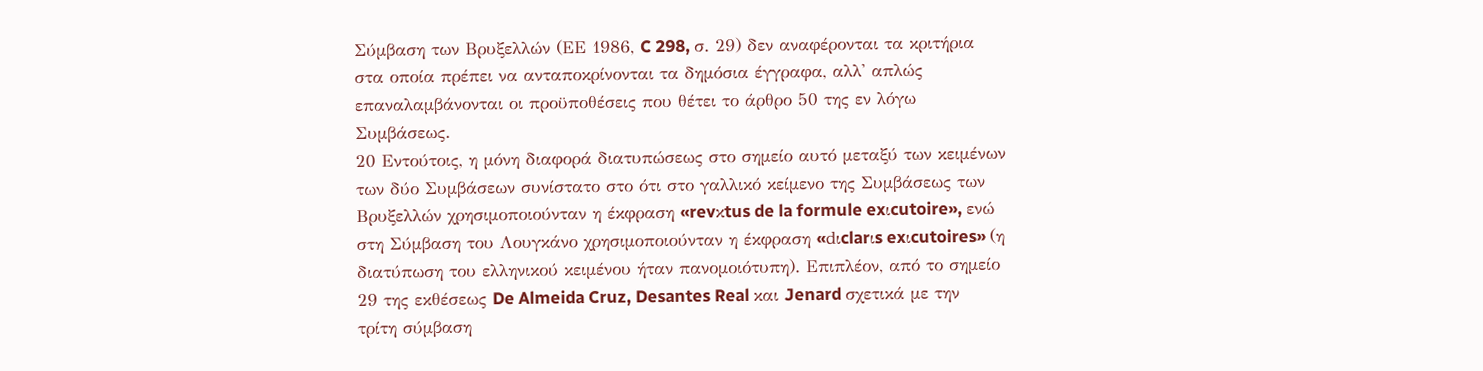Σύμβαση των Βρυξελλών (ΕΕ 1986, C 298, σ. 29) δεν αναφέρονται τα κριτήρια στα οποία πρέπει να ανταποκρίνονται τα δημόσια έγγραφα, αλλ' απλώς επαναλαμβάνονται οι προϋποθέσεις που θέτει το άρθρο 50 της εν λόγω Συμβάσεως.
20 Εντούτοις, η μόνη διαφορά διατυπώσεως στο σημείο αυτό μεταξύ των κειμένων των δύο Συμβάσεων συνίστατο στο ότι στο γαλλικό κείμενο της Συμβάσεως των Βρυξελλών χρησιμοποιούνταν η έκφραση «revκtus de la formule exιcutoire», ενώ στη Σύμβαση του Λουγκάνο χρησιμοποιούνταν η έκφραση «dιclarιs exιcutoires» (η διατύπωση του ελληνικού κειμένου ήταν πανομοιότυπη). Επιπλέον, από το σημείο 29 της εκθέσεως De Almeida Cruz, Desantes Real και Jenard σχετικά με την τρίτη σύμβαση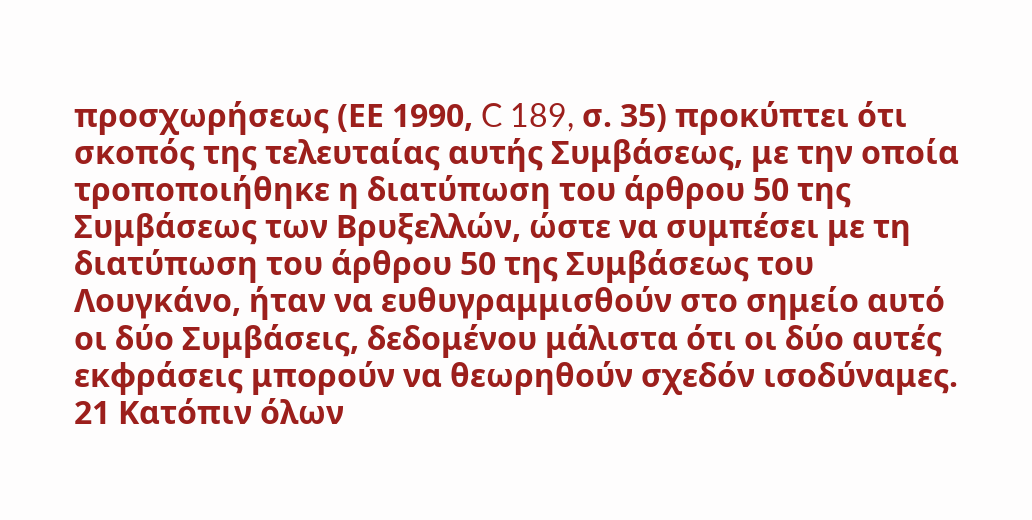προσχωρήσεως (ΕΕ 1990, C 189, σ. 35) προκύπτει ότι σκοπός της τελευταίας αυτής Συμβάσεως, με την οποία τροποποιήθηκε η διατύπωση του άρθρου 50 της Συμβάσεως των Βρυξελλών, ώστε να συμπέσει με τη διατύπωση του άρθρου 50 της Συμβάσεως του Λουγκάνο, ήταν να ευθυγραμμισθούν στο σημείο αυτό οι δύο Συμβάσεις, δεδομένου μάλιστα ότι οι δύο αυτές εκφράσεις μπορούν να θεωρηθούν σχεδόν ισοδύναμες.
21 Κατόπιν όλων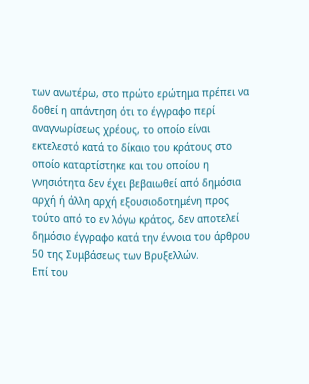των ανωτέρω, στο πρώτο ερώτημα πρέπει να δοθεί η απάντηση ότι το έγγραφο περί αναγνωρίσεως χρέους, το οποίο είναι εκτελεστό κατά το δίκαιο του κράτους στο οποίο καταρτίστηκε και του οποίου η γνησιότητα δεν έχει βεβαιωθεί από δημόσια αρχή ή άλλη αρχή εξουσιοδοτημένη προς τούτο από το εν λόγω κράτος, δεν αποτελεί δημόσιο έγγραφο κατά την έννοια του άρθρου 50 της Συμβάσεως των Βρυξελλών.
Επί του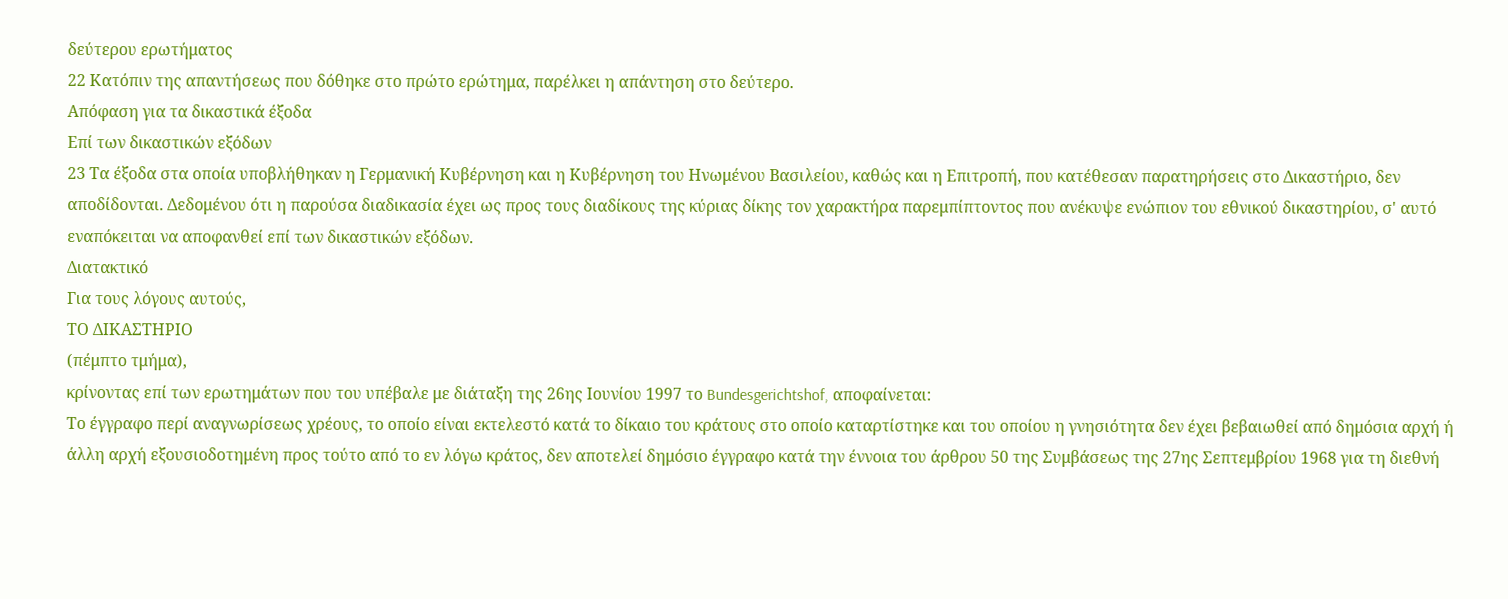δεύτερου ερωτήματος
22 Κατόπιν της απαντήσεως που δόθηκε στο πρώτο ερώτημα, παρέλκει η απάντηση στο δεύτερο.
Απόφαση για τα δικαστικά έξοδα
Επί των δικαστικών εξόδων
23 Τα έξοδα στα οποία υποβλήθηκαν η Γερμανική Κυβέρνηση και η Κυβέρνηση του Ηνωμένου Βασιλείου, καθώς και η Επιτροπή, που κατέθεσαν παρατηρήσεις στο Δικαστήριο, δεν αποδίδονται. Δεδομένου ότι η παρούσα διαδικασία έχει ως προς τους διαδίκους της κύριας δίκης τον χαρακτήρα παρεμπίπτοντος που ανέκυψε ενώπιον του εθνικού δικαστηρίου, σ' αυτό εναπόκειται να αποφανθεί επί των δικαστικών εξόδων.
Διατακτικό
Για τους λόγους αυτούς,
ΤΟ ΔΙΚΑΣΤΗΡΙΟ
(πέμπτο τμήμα),
κρίνοντας επί των ερωτημάτων που του υπέβαλε με διάταξη της 26ης Ιουνίου 1997 το Bundesgerichtshof, αποφαίνεται:
Το έγγραφο περί αναγνωρίσεως χρέους, το οποίο είναι εκτελεστό κατά το δίκαιο του κράτους στο οποίο καταρτίστηκε και του οποίου η γνησιότητα δεν έχει βεβαιωθεί από δημόσια αρχή ή άλλη αρχή εξουσιοδοτημένη προς τούτο από το εν λόγω κράτος, δεν αποτελεί δημόσιο έγγραφο κατά την έννοια του άρθρου 50 της Συμβάσεως της 27ης Σεπτεμβρίου 1968 για τη διεθνή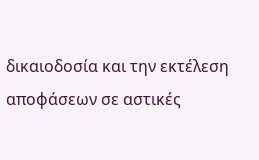δικαιοδοσία και την εκτέλεση αποφάσεων σε αστικές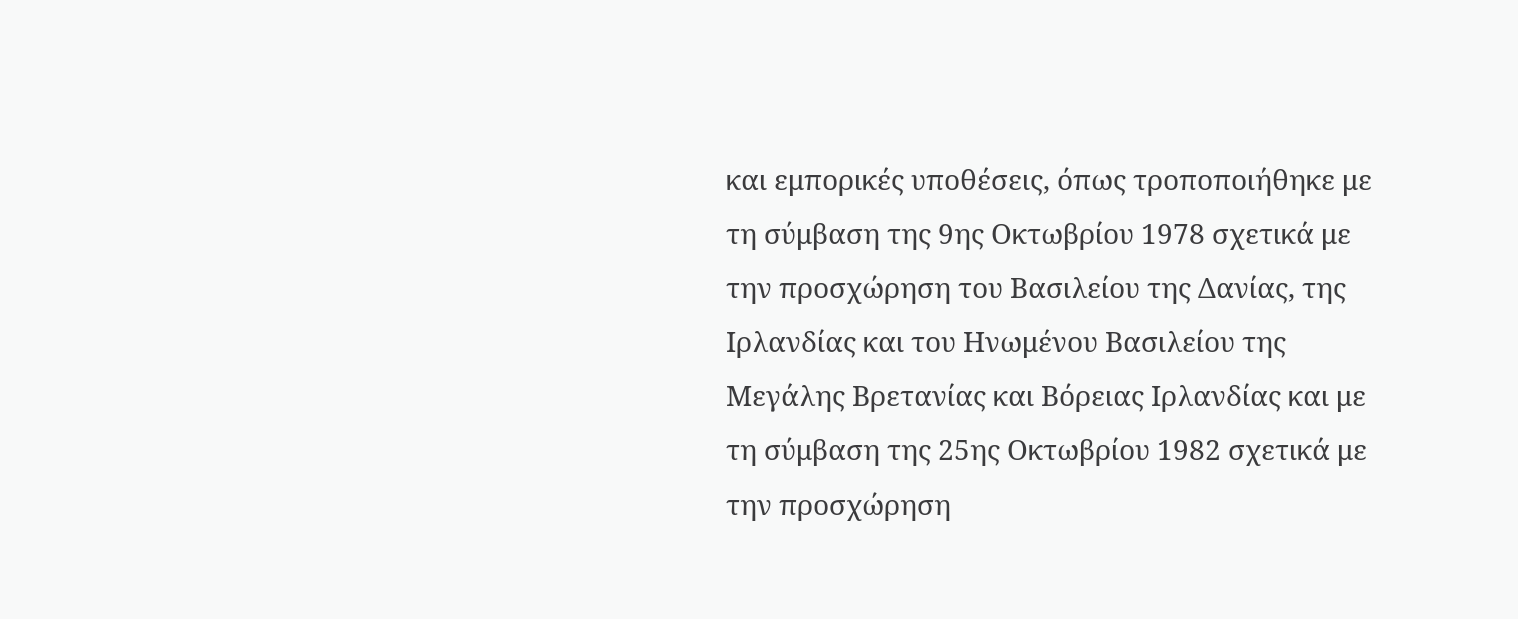και εμπορικές υποθέσεις, όπως τροποποιήθηκε με τη σύμβαση της 9ης Οκτωβρίου 1978 σχετικά με την προσχώρηση του Βασιλείου της Δανίας, της Ιρλανδίας και του Ηνωμένου Βασιλείου της Μεγάλης Βρετανίας και Βόρειας Ιρλανδίας και με τη σύμβαση της 25ης Οκτωβρίου 1982 σχετικά με την προσχώρηση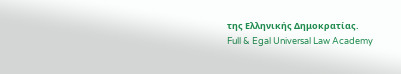της Ελληνικής Δημοκρατίας.
Full & Egal Universal Law Academy